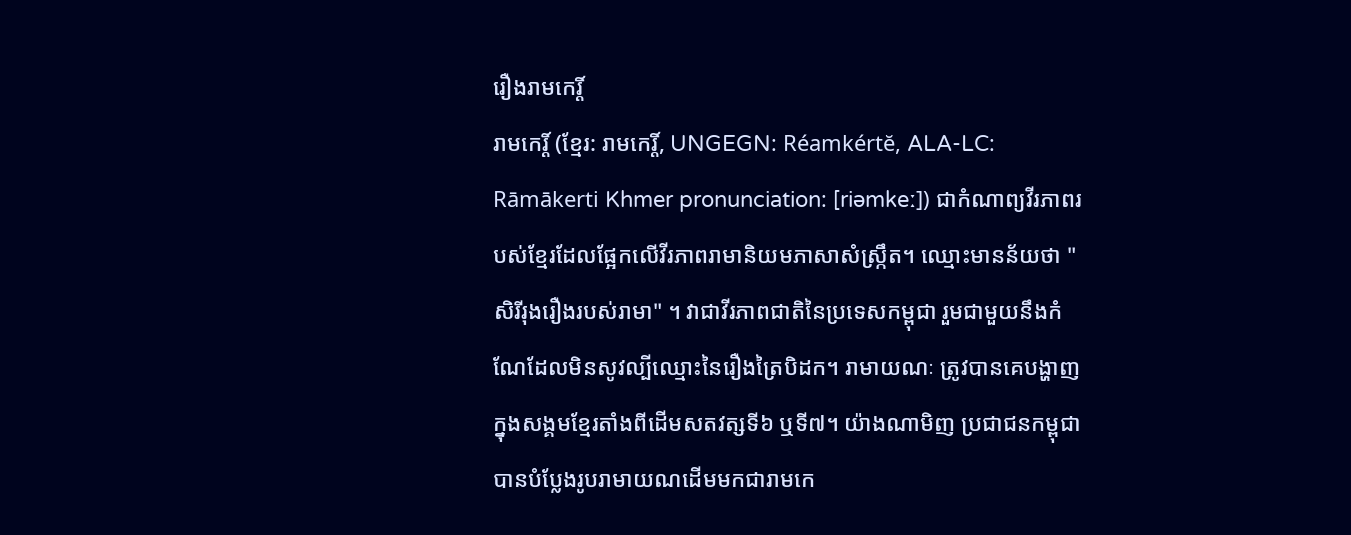រឿងរាមកេរ្តិ៍
រាមកេរ្ដិ៍ (ខ្មែរ: រាមកេរ្តិ៍, UNGEGN: Réamkértĕ, ALA-LC: Rāmākerti Khmer pronunciation: [riəmkeː]) ជាកំណាព្យវីរភាពរបស់ខ្មែរដែលផ្អែកលើវីរភាពរាមានិយមភាសាសំស្ក្រឹត។ ឈ្មោះមានន័យថា "សិរីរុងរឿងរបស់រាមា" ។ វាជាវីរភាពជាតិនៃប្រទេសកម្ពុជា រួមជាមួយនឹងកំណែដែលមិនសូវល្បីឈ្មោះនៃរឿងត្រៃបិដក។ រាមាយណៈ ត្រូវបានគេបង្ហាញក្នុងសង្គមខ្មែរតាំងពីដើមសតវត្សទី៦ ឬទី៧។ យ៉ាងណាមិញ ប្រជាជនកម្ពុជាបានបំប្លែងរូបរាមាយណដើមមកជារាមកេ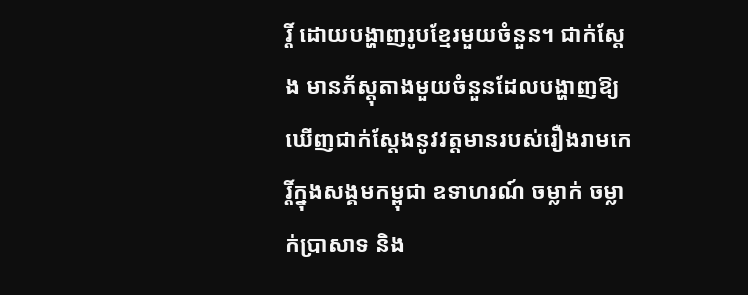រ្តិ៍ ដោយបង្ហាញរូបខ្មែរមួយចំនួន។ ជាក់ស្តែង មានភ័ស្តុតាងមួយចំនួនដែលបង្ហាញឱ្យឃើញជាក់ស្តែងនូវវត្តមានរបស់រឿងរាមកេរ្តិ៍ក្នុងសង្គមកម្ពុជា ឧទាហរណ៍ ចម្លាក់ ចម្លាក់ប្រាសាទ និង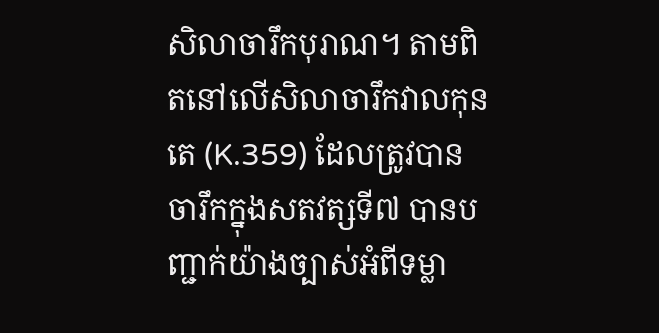សិលាចារឹកបុរាណ។ តាមពិតនៅលើសិលាចារឹកវាលកុនតេ (K.359) ដែលត្រូវបានចារឹកក្នុងសតវត្សទី៧ បានបញ្ជាក់យ៉ាងច្បាស់អំពីទម្លា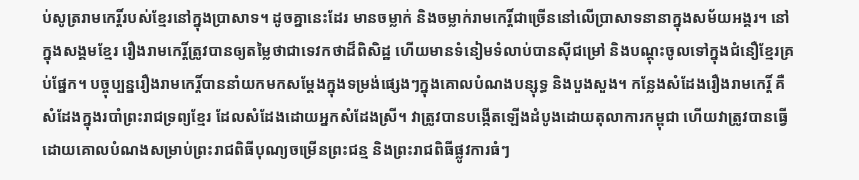ប់សូត្ររាមកេរ្តិ៍របស់ខ្មែរនៅក្នុងប្រាសាទ។ ដូចគ្នានេះដែរ មានចម្លាក់ និងចម្លាក់រាមកេរ្តិ៍ជាច្រើននៅលើប្រាសាទនានាក្នុងសម័យអង្គរ។ នៅក្នុងសង្គមខ្មែរ រឿងរាមកេរ្តិ៍ត្រូវបានឲ្យតម្លៃថាជាទេវកថាដ៏ពិសិដ្ឋ ហើយមានទំនៀមទំលាប់បានស៊ីជម្រៅ និងបណ្តុះចូលទៅក្នុងជំនឿខ្មែរគ្រប់ផ្នែក។ បច្ចុប្បន្នរឿងរាមកេរ្តិ៍បាននាំយកមកសម្តែងក្នុងទម្រង់ផ្សេងៗក្នុងគោលបំណងបន្សុទ្ធ និងបួងសួង។ កន្លែងសំដែងរឿងរាមកេរ្តិ៍ គឺសំដែងក្នុងរបាំព្រះរាជទ្រព្យខ្មែរ ដែលសំដែងដោយអ្នកសំដែងស្រី។ វាត្រូវបានបង្កើតឡើងដំបូងដោយតុលាការកម្ពុជា ហើយវាត្រូវបានធ្វើដោយគោលបំណងសម្រាប់ព្រះរាជពិធីបុណ្យចម្រើនព្រះជន្ម និងព្រះរាជពិធីផ្លូវការធំៗ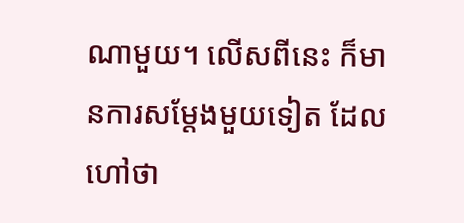ណាមួយ។ លើសពីនេះ ក៏មានការសម្តែងមួយទៀត ដែលហៅថា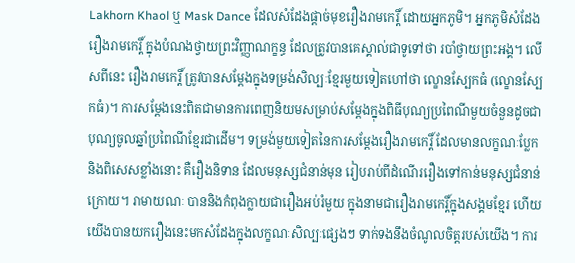Lakhorn Khaol ឬ Mask Dance ដែលសំដែងផ្តាច់មុខរឿងរាមកេរ្តិ៍ ដោយអ្នកភូមិ។ អ្នកភូមិសំដែងរឿងរាមកេរ្តិ៍ ក្នុងបំណងថ្វាយព្រះវិញ្ញាណក្ខន្ធ ដែលត្រូវបានគេស្គាល់ជាទូទៅថា របាំថ្វាយព្រះអង្គ។ លើសពីនេះ រឿងរាមកេរ្តិ៍ ត្រូវបានសម្តែងក្នុងទម្រង់សិល្បៈខ្មែរមួយទៀតហៅថា ល្ខោនស្បែកធំ (ល្ខោនស្បែកធំ)។ ការសម្តែងនេះពិតជាមានការពេញនិយមសម្រាប់សម្តែងក្នុងពិធីបុណ្យប្រពៃណីមួយចំនួនដូចជាបុណ្យចូលឆ្នាំប្រពៃណីខ្មែរជាដើម។ ទម្រង់មួយទៀតនៃការសម្តែងរឿងរាមកេរ្តិ៍ ដែលមានលក្ខណៈប្លែក និងពិសេសខ្លាំងនោះ គឺរឿងនិទាន ដែលមនុស្សជំនាន់មុន រៀបរាប់ពីដំណើររឿងទៅកាន់មនុស្សជំនាន់ក្រោយ។ រាមាយណៈ បាននិងកំពុងក្លាយជារឿងអប់រំមួយ ក្នុងនាមជារឿងរាមកេរ្តិ៍ក្នុងសង្គមខ្មែរ ហើយយើងបានយករឿងនេះមកសំដែងក្នុងលក្ខណៈសិល្បៈផ្សេងៗ ទាក់ទងនឹងចំណូលចិត្តរបស់យើង។ ការ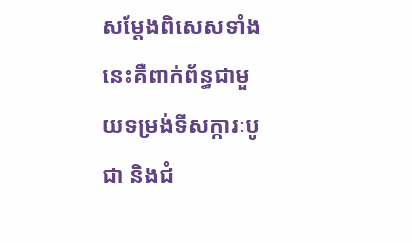សម្តែងពិសេសទាំងនេះគឺពាក់ព័ន្ធជាមួយទម្រង់ទីសក្ការៈបូជា និងជំ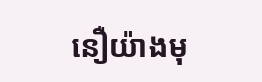នឿយ៉ាងមុ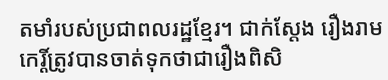តមាំរបស់ប្រជាពលរដ្ឋខ្មែរ។ ជាក់ស្តែង រឿងរាមកេរ្តិ៍ត្រូវបានចាត់ទុកថាជារឿងពិសិ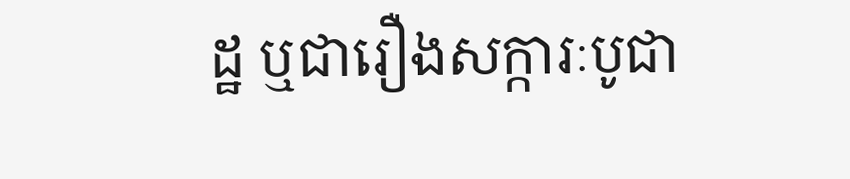ដ្ឋ ឬជារឿងសក្ការៈបូជា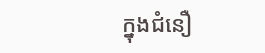ក្នុងជំនឿ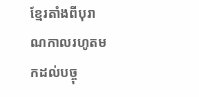ខ្មែរតាំងពីបុរាណកាលរហូតមកដល់បច្ចុ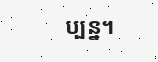ប្បន្ន។